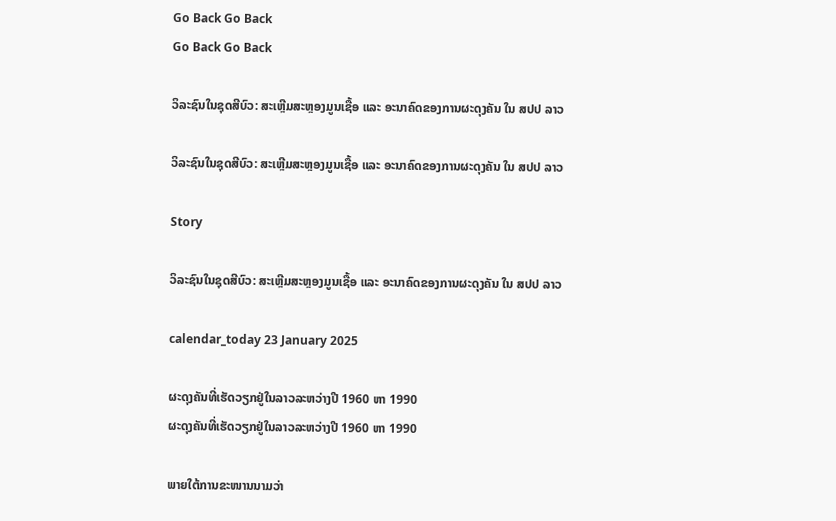Go Back Go Back
Go Back Go Back

ວິລະຊົນໃນຊຸດສີບົວ: ສະເຫຼີມສະຫຼອງມູນເຊື້ອ ແລະ ອະນາຄົດຂອງການຜະດຸງຄັນ ໃນ ສປປ ລາວ

ວິລະຊົນໃນຊຸດສີບົວ: ສະເຫຼີມສະຫຼອງມູນເຊື້ອ ແລະ ອະນາຄົດຂອງການຜະດຸງຄັນ ໃນ ສປປ ລາວ

Story

ວິລະຊົນໃນຊຸດສີບົວ: ສະເຫຼີມສະຫຼອງມູນເຊື້ອ ແລະ ອະນາຄົດຂອງການຜະດຸງຄັນ ໃນ ສປປ ລາວ

calendar_today 23 January 2025

ຜະດຸງຄັນທີ່ເຮັດວຽກຢູ່ໃນລາວລະຫວ່າງປີ 1960 ຫາ 1990
ຜະດຸງຄັນທີ່ເຮັດວຽກຢູ່ໃນລາວລະຫວ່າງປີ 1960 ຫາ 1990

ພາຍໃຕ້ການຂະໜານນາມວ່າ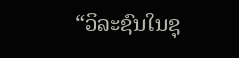“ວິລະຊົນໃນຊຸ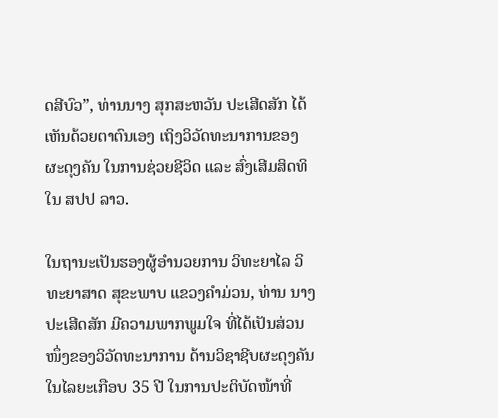ດສີບົວ”, ທ່ານນາງ ສຸກສະຫວັນ ປະເສີດສັກ ໄດ້ເຫັນດ້ວຍຕາຕົນເອງ ເຖິງວິວັດທະນາການຂອງຜະດຸງຄັນ ໃນການຊ່ວຍຊີວິດ ແລະ ສົ່ງເສີມສິດທິ ໃນ ສປປ ລາວ.

ໃນຖານະເປັນຮອງຜູ້ອຳນວຍການ ວິທະຍາໄລ ວິທະຍາສາດ ສຸຂະພາບ ແຂວງຄຳມ່ວນ, ທ່ານ ນາງ ປະເສີດສັກ ມີຄວາມພາກພູມໃຈ ທີ່ໄດ້ເປັນສ່ວນໜຶ່ງຂອງວິວັດທະນາການ ດ້ານວິຊາຊີບຜະດຸງຄັນ ໃນໄລຍະເກືອບ 35 ປີ ໃນການປະຕິບັດໜ້າທີ່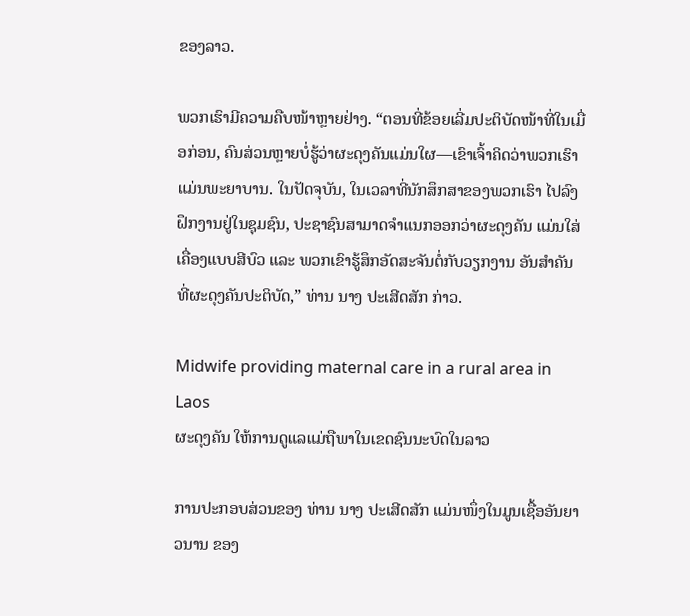ຂອງລາວ.

ພວກເຮົາມີຄວາມຄືບໜ້າຫຼາຍຢ່າງ. “ຕອນທີ່ຂ້ອຍເລີ່ມປະຕິບັດໜ້າທີ່ໃນເມື່ອກ່ອນ, ຄົນສ່ວນຫຼາຍບໍ່ຮູ້ວ່າຜະດຸງຄັນແມ່ນໃຜ—ເຂົາເຈົ້າຄິດວ່າພວກເຮົາແມ່ນພະຍາບານ. ໃນປັດຈຸບັນ, ໃນເວລາທີ່ນັກສຶກສາຂອງພວກເຮົາ ໄປລົງຝຶກງານຢູ່ໃນຊຸມຊົນ, ປະຊາຊົນສາມາດຈໍາແນກອອກວ່າຜະດຸງຄັນ ແມ່ນໃສ່ເຄື່ອງແບບສີບົວ ແລະ ພວກເຂົາຮູ້ສຶກອັດສະຈັນຕໍ່ກັບວຽກງານ ອັນສໍາຄັນທີ່ຜະດຸງຄັນປະຕິບັດ,” ທ່ານ ນາງ ປະເສີດສັກ ກ່າວ.

Midwife providing maternal care in a rural area in Laos
ຜະດຸງຄັນ ໃຫ້ການດູແລແມ່ຖືພາໃນເຂດຊົນນະບົດໃນລາວ

ການປະກອບສ່ວນຂອງ ທ່ານ ນາງ ປະເສີດສັກ ແມ່ນໜຶ່ງໃນມູນເຊື້ອອັນຍາວນານ ຂອງ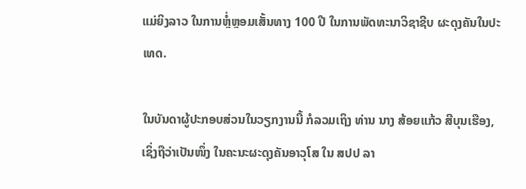ແມ່ຍິງລາວ ໃນການຫຼໍ່ຫຼອມເສັ້ນທາງ 100 ປີ ໃນການພັດທະນາວິຊາຊີບ ຜະດຸງຄັນໃນປະເທດ.

ໃນບັນດາຜູ້ປະກອບສ່ວນໃນວຽກງານນີ້ ກໍລວມເຖິງ ທ່ານ ນາງ ສ້ອຍແກ້ວ ສີບຸນເຮືອງ, ເຊິ່ງຖືວ່າເປັນໜຶ່ງ ໃນຄະນະຜະດຸງຄັນອາວຸໂສ ໃນ ສປປ ລາ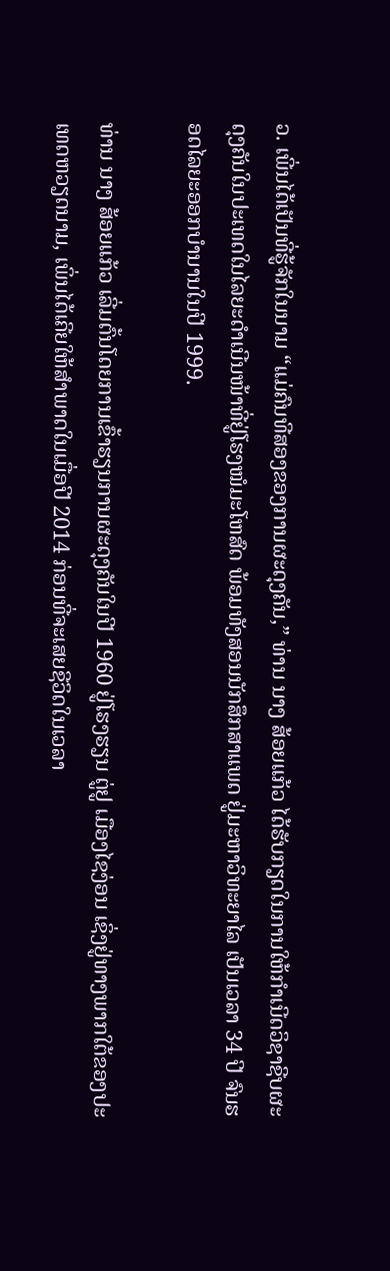ວ. ເພີ່ນໄດ້ເປັນທີ່ຮູ້ຈັກໃນນາມ “ແມ່ຄົນທີສອງຂອງການຜະດຸງຄັນ,” ທ່ານ ນາງ ສ້ອຍແກ້ວ ໄດ້ຮັບກຽດໃນການໃຫ້ກຳເນີດວິຊາຊີບຜະດຸງຄັນໃນປະເທດໃນໄລຍະດໍາເນີນໜ້າທີ່ຢູ່ໂຮງໝໍມະໂຫສົດ ພ້ອມທັງສອນນັກສຶກສາແພດ ຢູ່ມະຫາວິທະຍາໄລ ເປັນເວລາ 34 ປີ ຈົນຮອດໄລຍະອອກບຳນານໃນປີ 1999.

ທ່ານ ນາງ ສ້ອຍແກ້ວ ເລີ່ມຕົ້ນໂດຍການເຂົ້າຮຽນການຜະດຸງຄັນໃນປີ 1960 ຢູ່ໂຮງຮຽນ ຕູ່ຢູ ເມືອງໄຊງ່ອນ ເຊິ່ງຢູ່ທາງພາກໃຕ້ຂອງປະເທດຫວຽດນາມ, ເພິ່ນໄດ້ເຄີຍໃຫ້ສໍາພາດໃນເມື່ອປີ 2014 ກ່ອນທີ່ຈະເສຍຊີວິດໃນເວລາ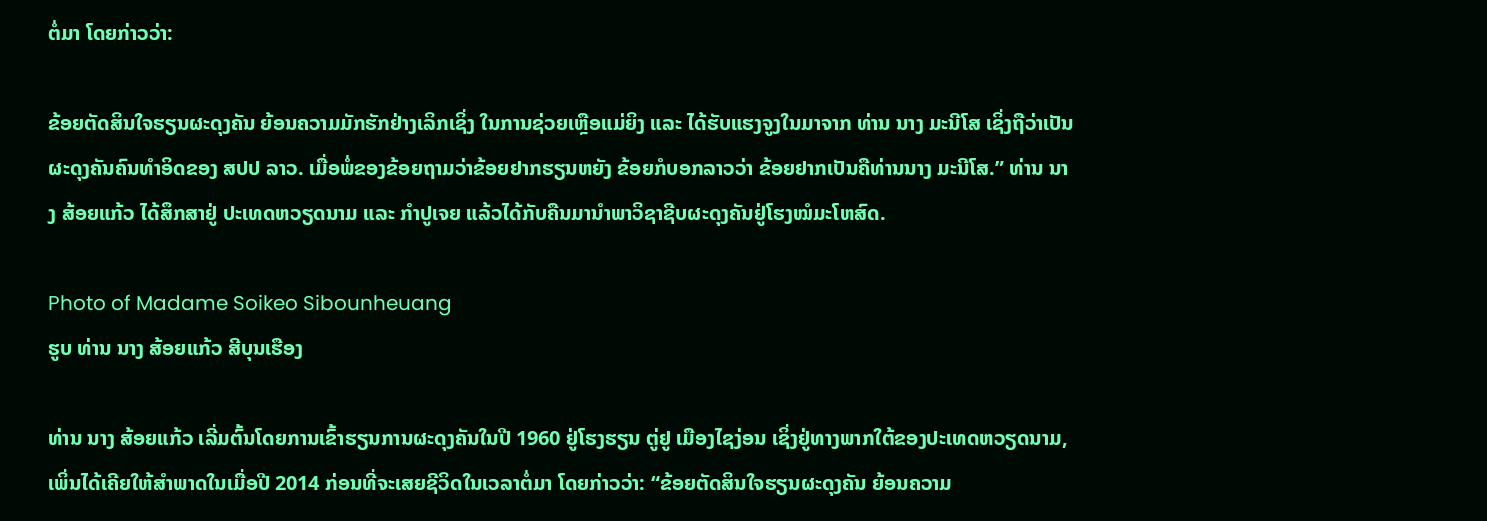ຕໍ່ມາ ໂດຍກ່າວວ່າ:

ຂ້ອຍຕັດສິນໃຈຮຽນຜະດຸງຄັນ ຍ້ອນຄວາມມັກຮັກຢ່າງເລິກເຊິ່ງ ໃນການຊ່ວຍເຫຼືອແມ່ຍິງ ແລະ ໄດ້ຮັບແຮງຈູງໃນມາຈາກ ທ່ານ ນາງ ມະນີໂສ ເຊິ່ງຖືວ່າເປັນຜະດຸງຄັນຄົນທຳອິດຂອງ ສປປ ລາວ. ເມື່ອພໍ່ຂອງຂ້ອຍຖາມວ່າຂ້ອຍຢາກຮຽນຫຍັງ ຂ້ອຍກໍບອກລາວວ່າ ຂ້ອຍຢາກເປັນຄືທ່ານນາງ ມະນີໂສ.” ທ່ານ ນາງ ສ້ອຍແກ້ວ ໄດ້ສຶກສາຢູ່ ປະເທດຫວຽດນາມ ແລະ ກຳປູເຈຍ ແລ້ວໄດ້ກັບຄືນມານຳພາວິຊາຊີບຜະດຸງຄັນຢູ່ໂຮງໝໍມະໂຫສົດ.

Photo of Madame Soikeo Sibounheuang
ຮູບ ທ່ານ ນາງ ສ້ອຍແກ້ວ ສີບຸນເຮືອງ

ທ່ານ ນາງ ສ້ອຍແກ້ວ ເລີ່ມຕົ້ນໂດຍການເຂົ້າຮຽນການຜະດຸງຄັນໃນປີ 1960 ຢູ່ໂຮງຮຽນ ຕູ່ຢູ ເມືອງໄຊງ່ອນ ເຊິ່ງຢູ່ທາງພາກໃຕ້ຂອງປະເທດຫວຽດນາມ, ເພິ່ນໄດ້ເຄີຍໃຫ້ສໍາພາດໃນເມື່ອປີ 2014 ກ່ອນທີ່ຈະເສຍຊີວິດໃນເວລາຕໍ່ມາ ໂດຍກ່າວວ່າ: “ຂ້ອຍຕັດສິນໃຈຮຽນຜະດຸງຄັນ ຍ້ອນຄວາມ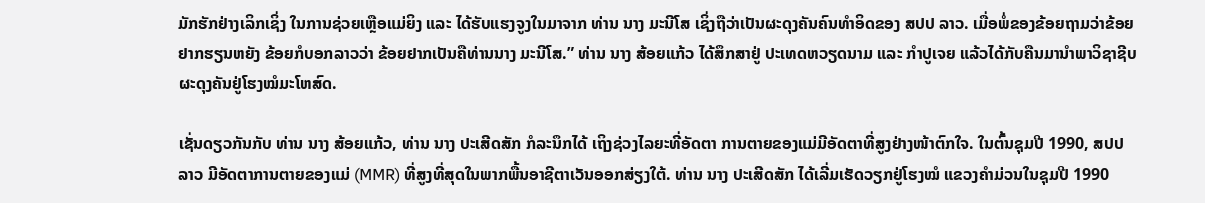ມັກຮັກຢ່າງເລິກເຊິ່ງ ໃນການຊ່ວຍເຫຼືອແມ່ຍິງ ແລະ ໄດ້ຮັບແຮງຈູງໃນມາຈາກ ທ່ານ ນາງ ມະນີໂສ ເຊິ່ງຖືວ່າເປັນຜະດຸງຄັນຄົນທຳອິດຂອງ ສປປ ລາວ. ເມື່ອພໍ່ຂອງຂ້ອຍຖາມວ່າຂ້ອຍຢາກຮຽນຫຍັງ ຂ້ອຍກໍບອກລາວວ່າ ຂ້ອຍຢາກເປັນຄືທ່ານນາງ ມະນີໂສ.” ທ່ານ ນາງ ສ້ອຍແກ້ວ ໄດ້ສຶກສາຢູ່ ປະເທດຫວຽດນາມ ແລະ ກຳປູເຈຍ ແລ້ວໄດ້ກັບຄືນມານຳພາວິຊາຊີບຜະດຸງຄັນຢູ່ໂຮງໝໍມະໂຫສົດ.

ເຊັ່ນດຽວກັນກັບ ທ່ານ ນາງ ສ້ອຍແກ້ວ, ທ່ານ ນາງ ປະເສີດສັກ ກໍລະນຶກໄດ້ ເຖິງຊ່ວງໄລຍະທີ່ອັດຕາ ການຕາຍຂອງແມ່ມີອັດຕາທີ່ສູງຢ່າງໜ້າຕົກໃຈ. ໃນຕົ້ນຊຸມປີ 1990, ສປປ ລາວ ມີອັດຕາການຕາຍຂອງແມ່ (MMR) ທີ່ສູງທີ່ສຸດໃນພາກພື້ນອາຊີຕາເວັນອອກສ່ຽງໃຕ້. ທ່ານ ນາງ ປະເສີດສັກ ໄດ້ເລີ່ມເຮັດວຽກຢູ່ໂຮງໝໍ ແຂວງຄຳມ່ວນໃນຊຸມປີ 1990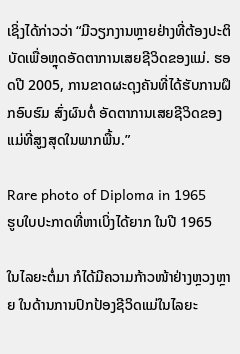ເຊິ່ງໄດ້ກ່າວວ່າ “ມີວຽກງານຫຼາຍຢ່າງທີ່ຕ້ອງປະຕິບັດເພື່ອຫຼຸດອັດຕາການເສຍຊີວິດຂອງແມ່. ຮອດປີ 2005, ການຂາດຜະດຸງຄັນທີ່ໄດ້ຮັບການຝຶກອົບຮົມ ສົ່ງຜົນຕໍ່ ອັດຕາການເສຍຊີວິດຂອງແມ່ທີ່ສູງສຸດໃນພາກພື້ນ.”

Rare photo of Diploma in 1965
ຮູບໃບປະກາດທີ່ຫາເບິ່ງໄດ້ຍາກ ໃນປີ 1965

ໃນໄລຍະຕໍ່ມາ ກໍໄດ້ມີຄວາມກ້າວໜ້າຢ່າງຫຼວງຫຼາຍ ໃນດ້ານການປົກປ້ອງຊີວິດແມ່ໃນໄລຍະ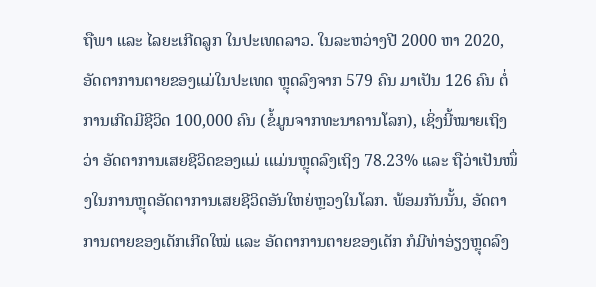ຖືພາ ແລະ ໄລຍະເກີດລູກ ໃນປະເທດລາວ. ໃນລະຫວ່າງປີ 2000 ຫາ 2020, ອັດຕາການຕາຍຂອງແມ່ໃນປະເທດ ຫຼຸດລົງຈາກ 579 ຄົນ ມາເປັນ 126 ຄົນ ຕໍ່ການເກີດມີຊີວິດ 100,000 ຄົນ (ຂໍ້ມູນຈາກທະນາຄານໂລກ), ເຊິ່ງນີ້ໝາຍເຖິງວ່າ ອັດຕາການເສຍຊີວິດຂອງແມ່ ເແມ່ນຫຼຸດລົງເຖິງ 78.23% ແລະ ຖືວ່າເປັນໜຶ່ງໃນການຫຼຸດອັດຕາການເສຍຊີວິດອັນໃຫຍ່ຫຼວງໃນໂລກ. ພ້ອມກັນນັ້ນ, ອັດຕາການຕາຍຂອງເດັກເກີດໃໝ່ ແລະ ອັດຕາການຕາຍຂອງເດັກ ກໍມີທ່າອ່ຽງຫຼຸດລົງ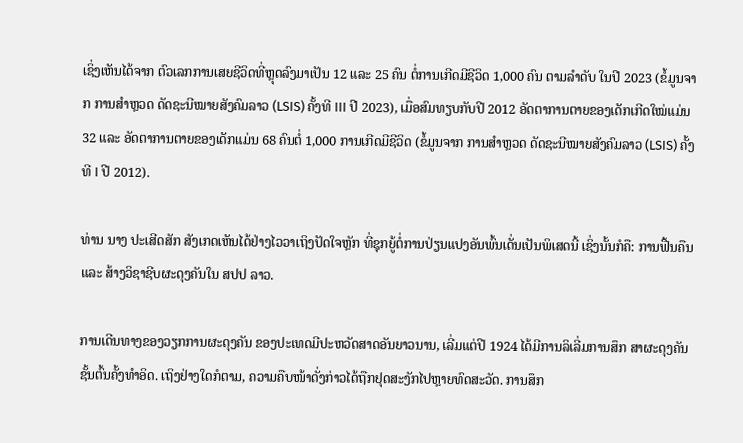ເຊິ່ງເຫັນໄດ້ຈາກ ຕົວເລກການເສຍຊີວິດທີ່ຫຼຸດລົງມາເປັນ 12 ແລະ 25 ຄົນ ຕໍ່ການເກີດມີຊີວິດ 1,000 ຄົນ ຕາມລໍາດັບ ໃນປີ 2023 (ຂໍ້ມູນຈາກ ການສຳຫຼວດ ດັດຊະນີໝາຍສັງຄົມລາວ (LSIS) ຄັ້ງທີ III ປີ 2023), ເມື່ອສົມທຽບກັບປີ 2012 ອັດຕາການຕາຍຂອງເດັກເກີດໃໝ່ແມ່ນ 32 ແລະ ອັດຕາການຕາຍຂອງເດັກແມ່ນ 68 ຄົນຕໍ່ 1,000 ການເກີດມີຊີວິດ (ຂໍ້ມູນຈາກ ການສຳຫຼວດ ດັດຊະນີໝາຍສັງຄົມລາວ (LSIS) ຄັ້ງທີ I ປີ 2012).

ທ່ານ ນາງ ປະເສີດສັກ ສັງເກດເຫັນໄດ້ຢ່າງໄວວາເຖິງປັດໃຈຫຼັກ ທີ່ຊຸກຍູ້ຕໍ່ການປ່ຽນແປງອັນພົ້ນເດັ່ນເປັນພິເສດນີ້ ເຊິ່ງນັ້ນກໍຄື: ການຟື້ນຄືນ ແລະ ສ້າງວິຊາຊີບຜະດຸງຄັນໃນ ສປປ ລາວ.

ການເດີນທາງຂອງວຽກການຜະດຸງຄັນ ຂອງປະເທດມີປະຫວັດສາດອັນຍາວນານ, ເລີ່ມແຕ່ປີ 1924 ໄດ້ມີການລິເລີ່ມການສຶກ ສາຜະດຸງຄັນຊັ້ນຕົ້ນຄັ້ງທຳອິດ. ເຖິງຢ່າງໃດກໍຕາມ, ຄວາມຄືບໜ້າດັ່ງກ່າວໄດ້ຖືກຢຸດສະງັກໄປຫຼາຍທົດສະວັດ. ການສຶກ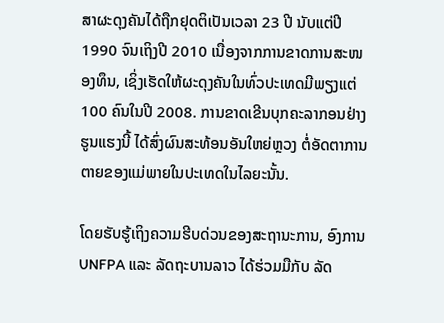ສາຜະດຸງຄັນໄດ້ຖືກຢຸດຕິເປັນເວລາ 23 ປີ ນັບແຕ່ປີ 1990 ຈົນເຖິງປີ 2010 ເນື່ອງຈາກການຂາດການສະໜອງທຶນ, ເຊິ່ງເຮັດໃຫ້ຜະດຸງຄັນໃນທົ່ວປະເທດມີພຽງແຕ່ 100 ຄົນໃນປີ 2008. ການຂາດເຂີນບຸກຄະລາກອນຢ່າງຮູນແຮງນີ້ ໄດ້ສົ່ງຜົນສະທ້ອນອັນໃຫຍ່ຫຼວງ ຕໍ່ອັດຕາການຕາຍຂອງແມ່ພາຍໃນປະເທດໃນໄລຍະນັ້ນ.

ໂດຍຮັບຮູ້ເຖິງຄວາມຮີບດ່ວນຂອງສະຖານະການ, ອົງການ UNFPA ແລະ ລັດຖະບານລາວ ໄດ້ຮ່ວມມືກັບ ລັດ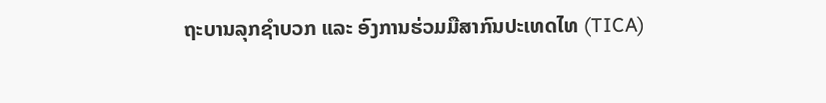ຖະບານລຸກຊໍາບວກ ແລະ ອົງການຮ່ວມມືສາກົນປະເທດໄທ (TICA)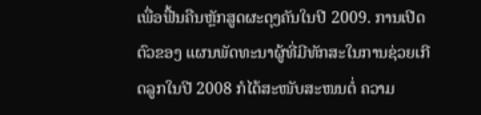ເພື່ອຟື້ນຄືນຫຼັກສູດຜະດຸງຄັນໃນປີ 2009. ການເປີດຕົວຂອງ ແຜນພັດທະນາຜູ້ທີ່ມີທັກສະໃນການຊ່ວຍເກີດລູກໃນປີ 2008 ກໍໄດ້ສະໜັບສະໜນຕໍ່ ຄວາມ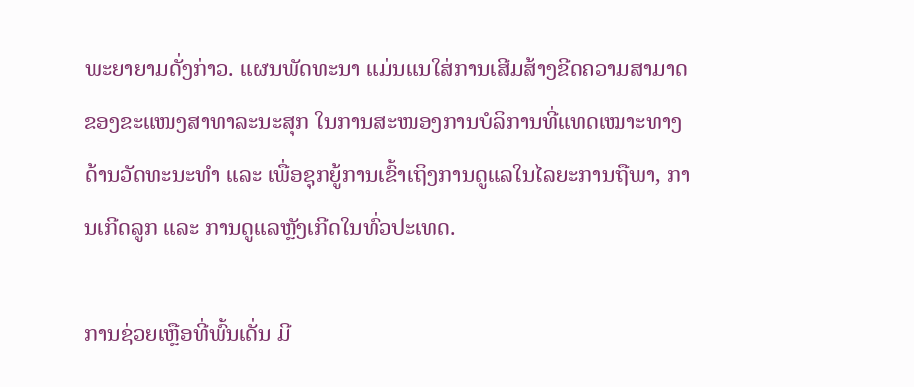ພະຍາຍາມດັ່ງກ່າວ. ແຜນພັດທະນາ ແມ່ນແນໃສ່ການເສີມສ້າງຂີດຄວາມສາມາດ ຂອງຂະແໜງສາທາລະນະສຸກ ໃນການສະໜອງການບໍລິການທີ່ແທດເໝາະທາງດ້ານວັດທະນະທຳ ແລະ ເພື່ອຊຸກຍູ້ການເຂົ້າເຖິງການດູແລໃນໄລຍະການຖືພາ, ການເກີດລູກ ແລະ ການດູແລຫຼັງເກີດໃນທົ່ວປະເທດ.

ການຊ່ວຍເຫຼືອທີ່ພົ້ນເດັ່ນ ມີ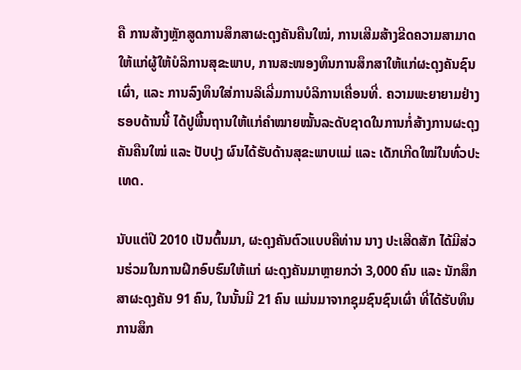ຄື ການສ້າງຫຼັກສູດການສຶກສາຜະດຸງຄັນຄືນໃໝ່, ການເສີມສ້າງຂີດຄວາມສາມາດໃຫ້ແກ່ຜູ້ໃຫ້ບໍລິການສຸຂະພາບ, ການສະໜອງທຶນການສຶກສາໃຫ້ແກ່ຜະດຸງຄັນຊົນເຜົ່າ, ແລະ ການລົງທຶນໃສ່ການລິເລີ່ມການບໍລິການເຄື່ອນທີ່. ຄວາມພະຍາຍາມຢ່າງຮອບດ້ານນີ້ ໄດ້ປູພື້ນຖານໃຫ້ແກ່ຄຳໝາຍໝັ້ນລະດັບຊາດໃນການກໍ່ສ້າງການຜະດຸງຄັນຄືນໃໝ່ ແລະ ປັບປຸງ ຜົນໄດ້ຮັບດ້ານສຸຂະພາບແມ່ ແລະ ເດັກເກີດໃໝ່ໃນທົ່ວປະເທດ.

ນັບແຕ່ປີ 2010 ເປັນຕົ້ນມາ, ຜະດຸງຄັນຕົວແບບຄືທ່ານ ນາງ ປະເສີດສັກ ໄດ້ມີສ່ວນຮ່ວມໃນການຝຶກອົບຮົມໃຫ້ແກ່ ຜະດຸງຄັນມາຫຼາຍກວ່າ 3,000 ຄົນ ແລະ ນັກສຶກສາຜະດຸງຄັນ 91 ຄົນ, ໃນນັ້ນມີ 21 ຄົນ ແມ່ນມາຈາກຊຸມຊົນຊົນເຜົ່າ ທີ່ໄດ້ຮັບທຶນການສຶກ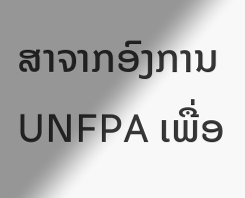ສາຈາກອົງການ UNFPA ເພື່ອ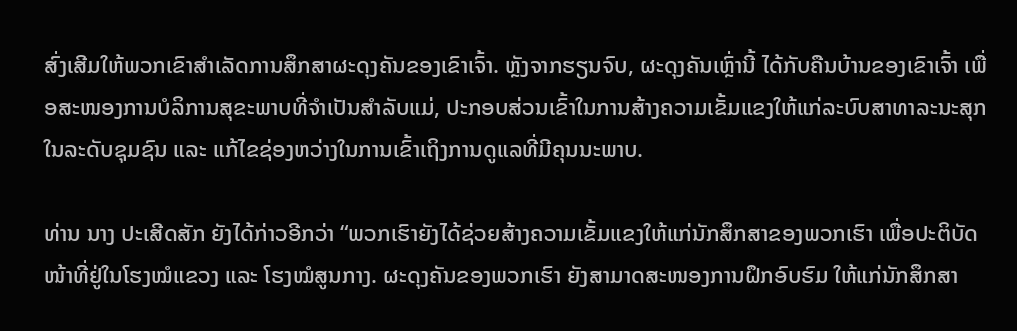ສົ່ງເສີມໃຫ້ພວກເຂົາສຳເລັດການສຶກສາຜະດຸງຄັນຂອງເຂົາເຈົ້າ. ຫຼັງຈາກຮຽນຈົບ, ຜະດຸງຄັນເຫຼົ່ານີ້ ໄດ້ກັບຄືນບ້ານຂອງເຂົາເຈົ້າ ເພື່ອສະໜອງການບໍລິການສຸຂະພາບທີ່ຈຳເປັນສໍາລັບແມ່, ປະກອບສ່ວນເຂົ້າໃນການສ້າງຄວາມເຂັ້ມແຂງໃຫ້ແກ່ລະບົບສາທາລະນະສຸກໃນລະດັບຊຸມຊົນ ແລະ ແກ້ໄຂຊ່ອງຫວ່າງໃນການເຂົ້າເຖິງການດູແລທີ່ມີຄຸນນະພາບ.

ທ່ານ ນາງ ປະເສີດສັກ ຍັງໄດ້ກ່າວອີກວ່າ “ພວກເຮົາຍັງໄດ້ຊ່ວຍສ້າງຄວາມເຂັ້ມແຂງໃຫ້ແກ່ນັກສຶກສາຂອງພວກເຮົາ ເພື່ອປະຕິບັດໜ້າທີ່ຢູ່ໃນໂຮງໝໍແຂວງ ແລະ ໂຮງໝໍສູນກາງ. ຜະດຸງຄັນຂອງພວກເຮົາ ຍັງສາມາດສະໜອງການຝຶກອົບຮົມ ໃຫ້ແກ່ນັກສຶກສາ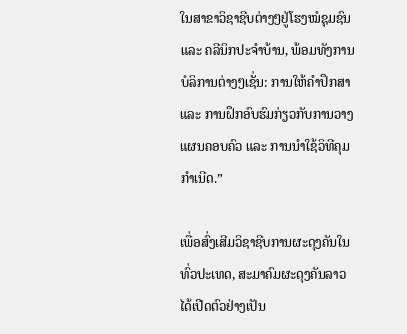ໃນສາຂາວິຊາຊີບຕ່າງໆຢູ່ໂຮງໝໍຊຸມຊົນ ແລະ ຄລີນິກປະຈໍາບ້ານ, ພ້ອມທັງການບໍລິການຕ່າງໆເຊັ່ນ: ການໃຫ້ຄຳປຶກສາ ແລະ ການຝຶກອົບຮົມກ່ຽວກັບການວາງແຜນຄອບຄົວ ແລະ ການນຳໃຊ້ວິທີຄຸມກຳເນີດ.”

ເພື່ອສົ່ງເສີມວິຊາຊີບການຜະດຸງຄັນໃນທົ່ວປະເທດ, ສະມາຄົມຜະດຸງຄັນລາວ ໄດ້ເປີດຕົວຢ່າງເປັນ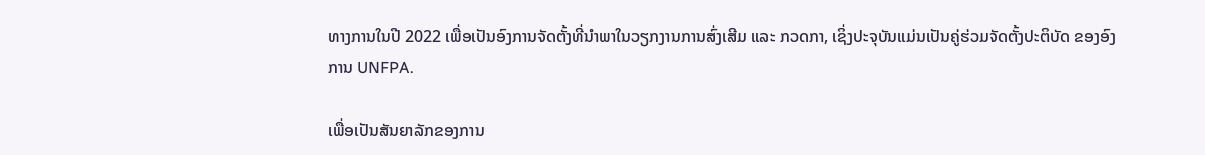ທາງການໃນປີ 2022 ເພື່ອເປັນອົງການຈັດຕັ້ງທີ່ນໍາພາໃນວຽກງານການສົ່ງເສີມ ແລະ ກວດກາ, ເຊິ່ງປະຈຸບັນແມ່ນເປັນຄູ່ຮ່ວມຈັດຕັ້ງປະຕິບັດ ຂອງອົງການ UNFPA.

ເພື່ອເປັນສັນຍາລັກຂອງການ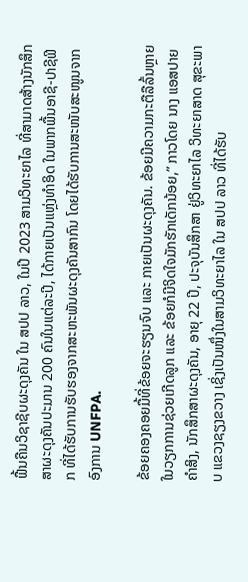ຟື້ນຄືນວິຊາຊີບຜະດຸງຄັນ ໃນ ສປປ ລາວ, ໃນປີ 2023 ສາມວິທະຍາໄລ ທີ່ສາມາດສ້າງນັກສຶກສາຜະດຸງຄັນປະມານ 200 ຄົນໃນແຕ່ລະປີ, ໄດ້ກາຍເປັນແຫຼ່ງທຳອິດ ໃນພາກພື້ນອາຊີ-ປາຊີຟິກ ທີ່ໄດ້ຮັບການຮັບຮອງຈາກສະຫະພັນຜະດຸງຄັນສາກົນ ໂດຍໄດ້ຮັບການສະໜັບສະໜູນຈາກອົງການ UNFPA.

ຂ້ອຍຄອງຄອຍມື້ທີ່ຂ້ອຍຈະຮຽນຈົບ ແລະ ກາຍເປັນຜະດຸງຄັນ. ຂ້ອຍມີຄວາມກະຕືລືລົ້ນຫຼາຍໃນວຽກການຊ່ວຍເກີດລູກ ແລະ ຂ້ອຍກໍມີຈິດໃຈມັກຮັກເດັກນ້ອຍ,” ກາວໂດຍ ນາງ ແອສປາຍ ຄໍາສິງ, ນັກສຶກສາຜະດຸງຄັນ, ອາຍຸ 22 ປີ, ປະຈຸບັນສຶກສາ ຢູ່ວິທະຍາໄລ ວິທະຍາສາດ ສຸຂະພາບ ແຂວງຊຽງຂວາງ ເຊິ່ງເປັນໜຶ່ງໃນສາມວິທະຍາໄລ ໃນ ສປປ ລາວ ທີ່ໄດ້ຮັບ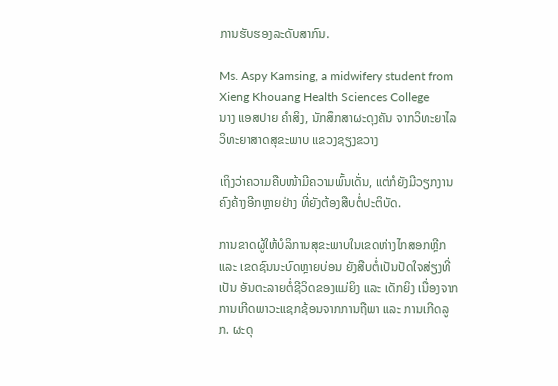ການຮັບຮອງລະດັບສາກົນ.

Ms. Aspy Kamsing, a midwifery student from Xieng Khouang Health Sciences College
ນາງ ແອສປາຍ ຄໍາສິງ, ນັກສຶກສາຜະດຸງຄັນ ຈາກວິທະຍາໄລ ວິທະຍາສາດສຸຂະພາບ ແຂວງຊຽງຂວາງ

ເຖິງວ່າຄວາມຄືບໜ້າມີຄວາມພົ້ນເດັ່ນ, ແຕ່ກໍຍັງມີວຽກງານຄົງຄ້າງອີກຫຼາຍຢ່າງ ທີ່ຍັງຕ້ອງສືບຕໍ່ປະຕິບັດ.

ການຂາດຜູ້ໃຫ້ບໍລິການສຸຂະພາບໃນເຂດຫ່າງໄກສອກຫຼີກ ແລະ ເຂດຊົນນະບົດຫຼາຍບ່ອນ ຍັງສືບຕໍ່ເປັນປັດໃຈສ່ຽງທີ່ເປັນ ອັນຕະລາຍຕໍ່ຊີວິດຂອງແມ່ຍິງ ແລະ ເດັກຍິງ ເນື່ອງຈາກການເກີດພາວະແຊກຊ້ອນຈາກການຖືພາ ແລະ ການເກີດລູກ. ຜະດຸ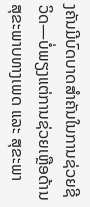ງຄັນມີບົດບາດສໍາຄັນໃນການຊ່ວຍຊີວິດ—ບໍ່ພຽງແຕ່ການຊ່ວຍເຫຼືອດ້ານສຸຂະພາບທາງເພດ ແລະ ສຸຂະພາ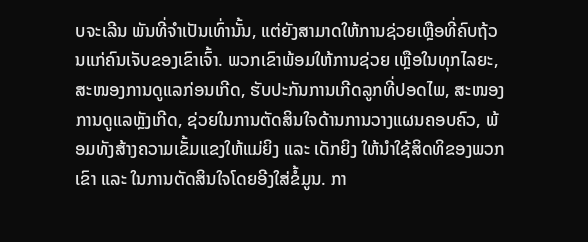ບຈະເລີນ ພັນທີ່ຈໍາເປັນເທົ່ານັ້ນ, ແຕ່ຍັງສາມາດໃຫ້ການຊ່ວຍເຫຼືອທີ່ຄົບຖ້ວນແກ່ຄົນເຈັບຂອງເຂົາເຈົ້າ. ພວກເຂົາພ້ອມໃຫ້ການຊ່ວຍ ເຫຼືອໃນທຸກໄລຍະ, ສະໜອງການດູແລກ່ອນເກີດ, ຮັບປະກັນການເກີດລູກທີ່ປອດໄພ, ສະໜອງການດູແລຫຼັງເກີດ, ຊ່ວຍໃນການຕັດສິນໃຈດ້ານການວາງແຜນຄອບຄົວ, ພ້ອມທັງສ້າງຄວາມເຂັ້ມແຂງໃຫ້ແມ່ຍິງ ແລະ ເດັກຍິງ ໃຫ້ນໍາໃຊ້ສິດທິຂອງພວກເຂົາ ແລະ ໃນການຕັດສິນໃຈໂດຍອີງໃສ່ຂໍ້ມູນ. ກາ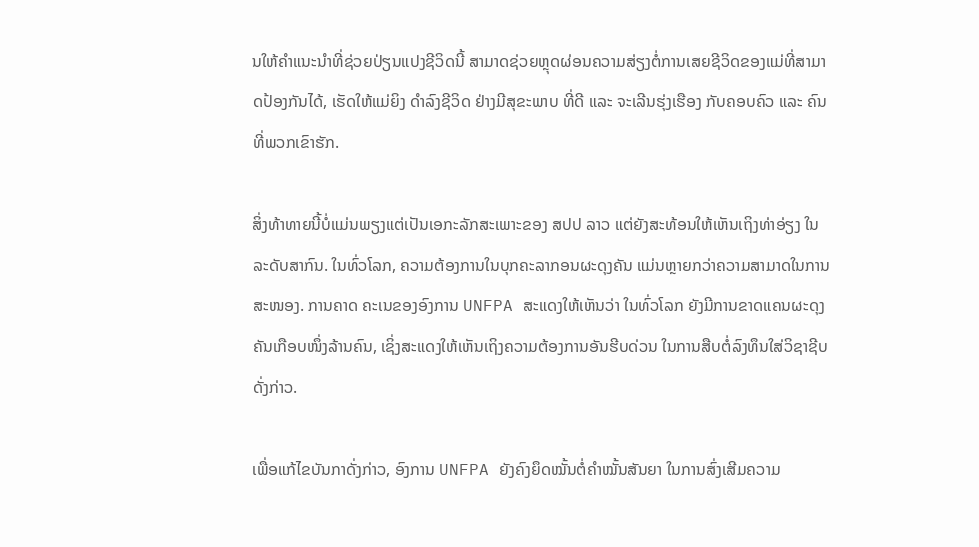ນໃຫ້ຄໍາແນະນໍາທີ່ຊ່ວຍປ່ຽນແປງຊີວິດນີ້ ສາມາດຊ່ວຍຫຼຸດຜ່ອນຄວາມສ່ຽງຕໍ່ການເສຍຊີວິດຂອງແມ່ທີ່ສາມາດປ້ອງກັນໄດ້, ເຮັດໃຫ້ແມ່ຍິງ ດໍາລົງຊີວິດ ຢ່າງມີສຸຂະພາບ ທີ່ດີ ແລະ ຈະເລີນຮຸ່ງເຮືອງ ກັບຄອບຄົວ ແລະ ຄົນທີ່ພວກເຂົາຮັກ.

ສິ່ງທ້າທາຍນີ້ບໍ່ແມ່ນພຽງແຕ່ເປັນເອກະລັກສະເພາະຂອງ ສປປ ລາວ ແຕ່ຍັງສະທ້ອນໃຫ້ເຫັນເຖິງທ່າອ່ຽງ ໃນລະດັບສາກົນ. ໃນທົ່ວໂລກ, ຄວາມຕ້ອງການໃນບຸກຄະລາກອນຜະດຸງຄັນ ແມ່ນຫຼາຍກວ່າຄວາມສາມາດໃນການສະໜອງ. ການຄາດ ຄະເນຂອງອົງການ UNFPA ສະແດງໃຫ້ເຫັນວ່າ ໃນທົ່ວໂລກ ຍັງມີການຂາດແຄນຜະດຸງຄັນເກືອບໜຶ່ງລ້ານຄົນ, ເຊິ່ງສະແດງໃຫ້ເຫັນເຖິງຄວາມຕ້ອງການອັນຮີບດ່ວນ ໃນການສືບຕໍ່ລົງທຶນໃສ່ວິຊາຊີບດັ່ງກ່າວ.

ເພື່ອແກ້ໄຂບັນກາດັ່ງກ່າວ, ອົງການ UNFPA ຍັງຄົງຍຶດໝັ້ນຕໍ່ຄໍາໝັ້ນສັນຍາ ໃນການສົ່ງເສີມຄວາມ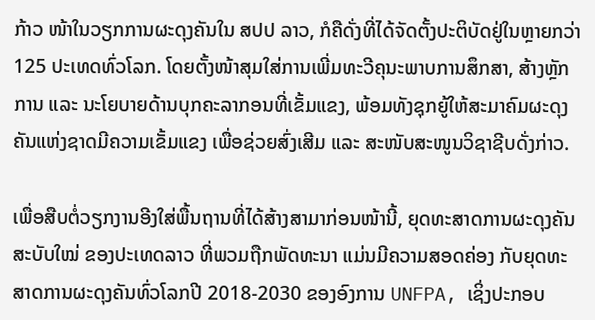ກ້າວ ໜ້າໃນວຽກການຜະດຸງຄັນໃນ ສປປ ລາວ, ກໍຄືດັ່ງທີ່ໄດ້ຈັດຕັ້ງປະຕິບັດຢູ່ໃນຫຼາຍກວ່າ 125 ປະເທດທົ່ວໂລກ. ໂດຍຕັ້ງໜ້າສຸມໃສ່ການເພີ່ມທະວີຄຸນະພາບການສຶກສາ, ສ້າງຫຼັກການ ແລະ ນະໂຍບາຍດ້ານບຸກຄະລາກອນທີ່ເຂັ້ມແຂງ, ພ້ອມທັງຊຸກຍູ້ໃຫ້ສະມາຄົມຜະດຸງຄັນແຫ່ງຊາດມີຄວາມເຂັ້ມແຂງ ເພື່ອຊ່ວຍສົ່ງເສີມ ແລະ ສະໜັບສະໜູນວິຊາຊີບດັ່ງກ່າວ.

ເພື່ອສືບຕໍ່ວຽກງານອີງໃສ່ພື້ນຖານທີ່ໄດ້ສ້າງສາມາກ່ອນໜ້ານີ້, ຍຸດທະສາດການຜະດຸງຄັນສະບັບໃໝ່ ຂອງປະເທດລາວ ທີ່ພວມຖືກພັດທະນາ ແມ່ນມີຄວາມສອດຄ່ອງ ກັບຍຸດທະສາດການຜະດຸງຄັນທົ່ວໂລກປີ 2018-2030 ຂອງອົງການ UNFPA, ເຊິ່ງປະກອບ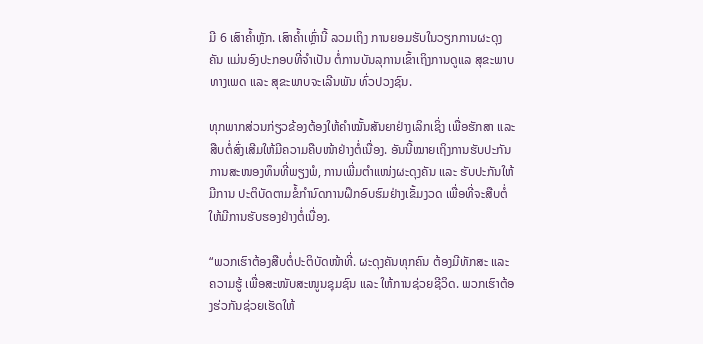ມີ 6 ເສົາຄໍ້າຫຼັກ. ເສົາຄໍ້າເຫຼົ່ານີ້ ລວມເຖິງ ການຍອມຮັບໃນວຽກການຜະດຸງຄັນ ແມ່ນອົງປະກອບທີ່ຈໍາເປັນ ຕໍ່ການບັນລຸການເຂົ້າເຖິງການດູແລ ສຸຂະພາບທາງເພດ ແລະ ສຸຂະພາບຈະເລີນພັນ ທົ່ວປວງຊົນ.

ທຸກພາກສ່ວນກ່ຽວຂ້ອງຕ້ອງໃຫ້ຄຳໝັ້ນສັນຍາຢ່າງເລິກເຊິ່ງ ເພື່ອຮັກສາ ແລະ ສືບຕໍ່ສົ່ງເສີມໃຫ້ມີຄວາມຄືບໜ້າຢ່າງຕໍ່ເນື່ອງ. ອັນນີ້ໝາຍເຖິງການຮັບປະກັນການສະໜອງທຶນທີ່ພຽງພໍ, ການເພີ່ມຕໍາແໜ່ງຜະດຸງຄັນ ແລະ ຮັບປະກັນໃຫ້ມີການ ປະຕິບັດຕາມຂໍ້ກໍານົດການຝຶກອົບຮົມຢ່າງເຂັ້ມງວດ ເພື່ອທີ່ຈະສືບຕໍ່ໃຫ້ມີການຮັບຮອງຢ່າງຕໍ່ເນື່ອງ.

“ພວກເຮົາຕ້ອງສືບຕໍ່ປະຕິບັດໜ້າທີ່. ຜະດຸງຄັນທຸກຄົນ ຕ້ອງມີທັກສະ ແລະ ຄວາມຮູ້ ເພື່ອສະໜັບສະໜູນຊຸມຊົນ ແລະ ໃຫ້ການຊ່ວຍຊີວິດ. ພວກເຮົາຕ້ອງຮ່ວກັນຊ່ວຍເຮັດໃຫ້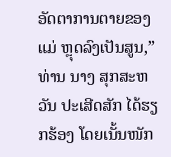ອັດຕາການຕາຍຂອງແມ່ ຫຼຸດລົງເປັນສູນ,” ທ່ານ ນາງ ສຸກສະຫວັນ ປະເສີດສັກ ໄດ້ຮຽກຮ້ອງ ໂດຍເນັ້ນໜັກ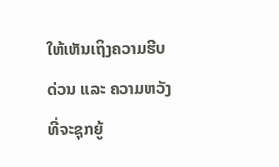ໃຫ້ເຫັນເຖິງຄວາມຮີບດ່ວນ ແລະ ຄວາມຫວັງທີ່ຈະຊຸກຍູ້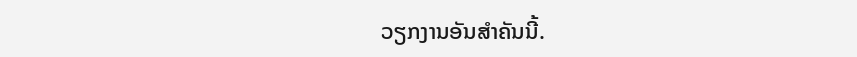ວຽກງານອັນສໍາຄັນນີ້.